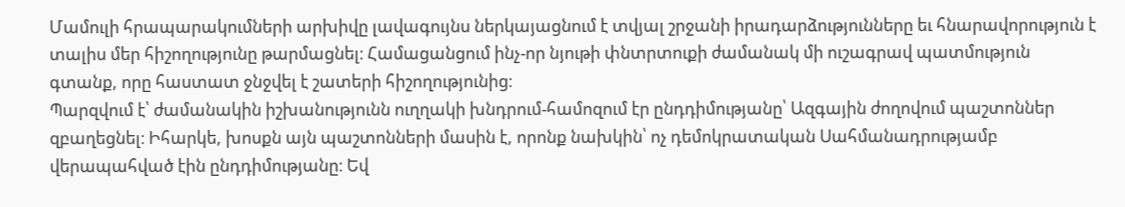Մամուլի հրապարակումների արխիվը լավագույնս ներկայացնում է տվյալ շրջանի իրադարձությունները եւ հնարավորություն է տալիս մեր հիշողությունը թարմացնել։ Համացանցում ինչ-որ նյութի փնտրտուքի ժամանակ մի ուշագրավ պատմություն գտանք, որը հաստատ ջնջվել է շատերի հիշողությունից։
Պարզվում է՝ ժամանակին իշխանությունն ուղղակի խնդրում-համոզում էր ընդդիմությանը՝ Ազգային ժողովում պաշտոններ զբաղեցնել։ Իհարկե, խոսքն այն պաշտոնների մասին է, որոնք նախկին՝ ոչ դեմոկրատական Սահմանադրությամբ վերապահված էին ընդդիմությանը։ Եվ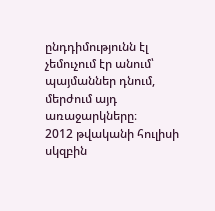ընդդիմությունն էլ չեմուչում էր անում՝ պայմաններ դնում, մերժում այդ առաջարկները։
2012 թվականի հուլիսի սկզբին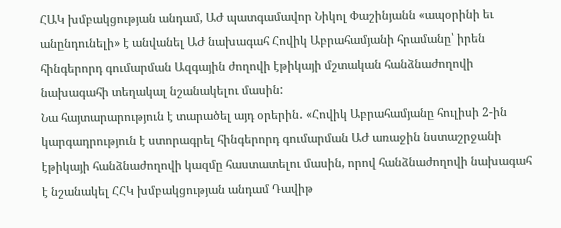ՀԱԿ խմբակցության անդամ, ԱԺ պատգամավոր Նիկոլ Փաշինյանն «ապօրինի եւ անընդունելի» է անվանել ԱԺ նախագահ Հովիկ Աբրահամյանի հրամանը՝ իրեն հինգերորդ գումարման Ազգային ժողովի էթիկայի մշտական հանձնաժողովի նախագահի տեղակալ նշանակելու մասին:
Նա հայտարարություն է տարածել այդ օրերին․ «Հովիկ Աբրահամյանը հուլիսի 2-ին կարգադրություն է ստորագրել հինգերորդ գումարման ԱԺ առաջին նստաշրջանի էթիկայի հանձնաժողովի կազմը հաստատելու մասին, որով հանձնաժողովի նախագահ է նշանակել ՀՀԿ խմբակցության անդամ Դավիթ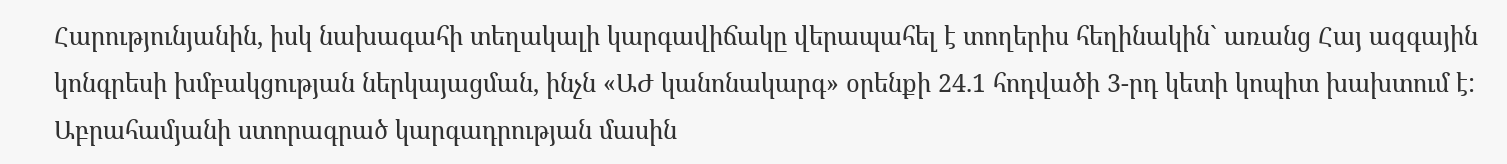Հարությունյանին, իսկ նախագահի տեղակալի կարգավիճակը վերապահել է տողերիս հեղինակին` առանց Հայ ազգային կոնգրեսի խմբակցության ներկայացման, ինչն «ԱԺ կանոնակարգ» օրենքի 24.1 հոդվածի 3-րդ կետի կոպիտ խախտում է: Աբրահամյանի ստորագրած կարգադրության մասին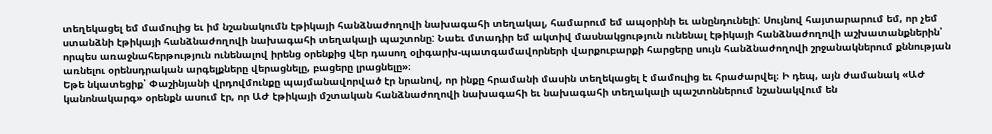տեղեկացել եմ մամուլից եւ իմ նշանակումն էթիկայի հանձնաժողովի նախագահի տեղակալ, համարում եմ ապօրինի եւ անընդունելի: Սույնով հայտարարում եմ, որ չեմ ստանձնի էթիկայի հանձնաժողովի նախագահի տեղակալի պաշտոնը: Նաեւ մտադիր եմ ակտիվ մասնակցություն ունենալ էթիկայի հանձնաժողովի աշխատանքներին՝ որպես առաջնահերթություն ունենալով իրենց օրենքից վեր դասող օլիգարխ-պատգամավորների վարքուբարքի հարցերը սույն հանձնաժողովի շրջանակներում քննության առնելու օրենսդրական արգելքները վերացնելը, բացերը լրացնելը»։
Եթե նկատեցիք՝ Փաշինյանի վրդովմունքը պայմանավորված էր նրանով, որ ինքը հրամանի մասին տեղեկացել է մամուլից եւ հրաժարվել։ Ի դեպ, այն ժամանակ «ԱԺ կանոնակարգ» օրենքն ասում էր, որ ԱԺ էթիկայի մշտական հանձնաժողովի նախագահի եւ նախագահի տեղակալի պաշտոններում նշանակվում են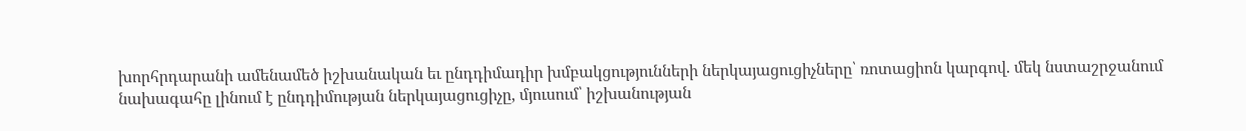խորհրդարանի ամենամեծ իշխանական եւ ընդդիմադիր խմբակցությունների ներկայացուցիչները՝ ռոտացիոն կարգով. մեկ նստաշրջանում նախագահը լինում է ընդդիմության ներկայացուցիչը, մյուսում՝ իշխանության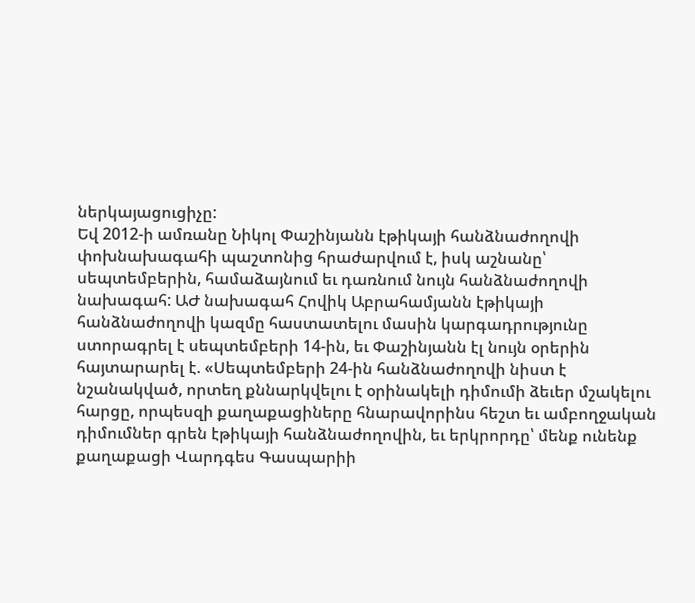ներկայացուցիչը:
Եվ 2012-ի ամռանը Նիկոլ Փաշինյանն էթիկայի հանձնաժողովի փոխնախագահի պաշտոնից հրաժարվում է, իսկ աշնանը՝ սեպտեմբերին, համաձայնում եւ դառնում նույն հանձնաժողովի նախագահ: ԱԺ նախագահ Հովիկ Աբրահամյանն էթիկայի հանձնաժողովի կազմը հաստատելու մասին կարգադրությունը ստորագրել է սեպտեմբերի 14-ին, եւ Փաշինյանն էլ նույն օրերին հայտարարել է. «Սեպտեմբերի 24-ին հանձնաժողովի նիստ է նշանակված, որտեղ քննարկվելու է օրինակելի դիմումի ձեւեր մշակելու հարցը, որպեսզի քաղաքացիները հնարավորինս հեշտ եւ ամբողջական դիմումներ գրեն էթիկայի հանձնաժողովին, եւ երկրորդը՝ մենք ունենք քաղաքացի Վարդգես Գասպարիի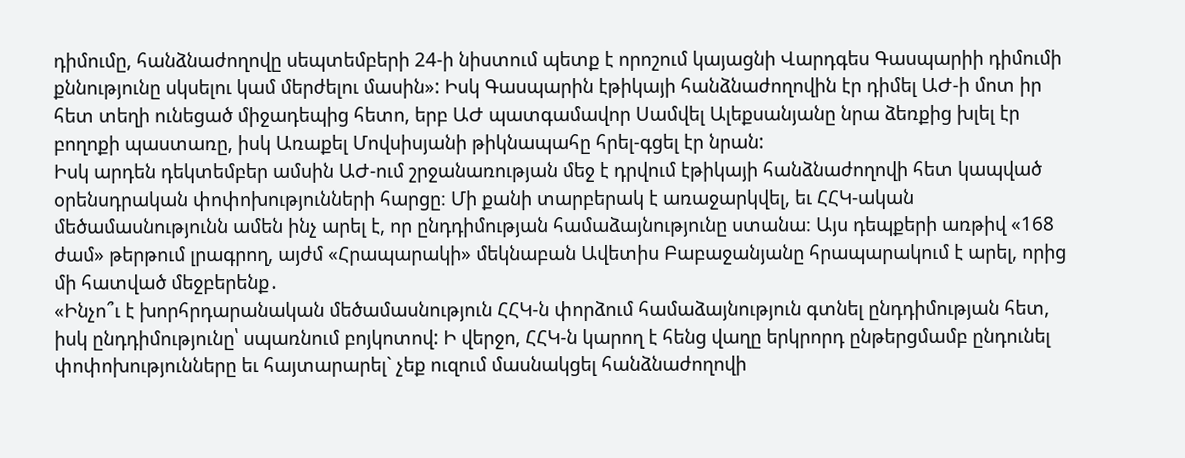դիմումը, հանձնաժողովը սեպտեմբերի 24-ի նիստում պետք է որոշում կայացնի Վարդգես Գասպարիի դիմումի քննությունը սկսելու կամ մերժելու մասին»: Իսկ Գասպարին էթիկայի հանձնաժողովին էր դիմել ԱԺ-ի մոտ իր հետ տեղի ունեցած միջադեպից հետո, երբ ԱԺ պատգամավոր Սամվել Ալեքսանյանը նրա ձեռքից խլել էր բողոքի պաստառը, իսկ Առաքել Մովսիսյանի թիկնապահը հրել-գցել էր նրան:
Իսկ արդեն դեկտեմբեր ամսին ԱԺ-ում շրջանառության մեջ է դրվում էթիկայի հանձնաժողովի հետ կապված օրենսդրական փոփոխությունների հարցը։ Մի քանի տարբերակ է առաջարկվել, եւ ՀՀԿ-ական մեծամասնությունն ամեն ինչ արել է, որ ընդդիմության համաձայնությունը ստանա։ Այս դեպքերի առթիվ «168 ժամ» թերթում լրագրող, այժմ «Հրապարակի» մեկնաբան Ավետիս Բաբաջանյանը հրապարակում է արել, որից մի հատված մեջբերենք․
«Ինչո՞ւ է խորհրդարանական մեծամասնություն ՀՀԿ-ն փորձում համաձայնություն գտնել ընդդիմության հետ, իսկ ընդդիմությունը՝ սպառնում բոյկոտով: Ի վերջո, ՀՀԿ-ն կարող է հենց վաղը երկրորդ ընթերցմամբ ընդունել փոփոխությունները եւ հայտարարել` չեք ուզում մասնակցել հանձնաժողովի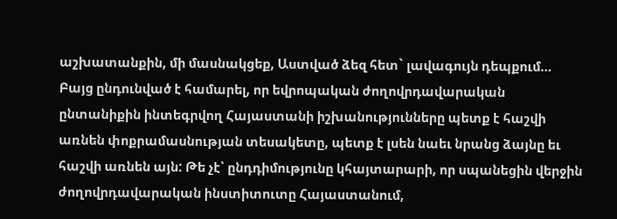աշխատանքին, մի մասնակցեք, Աստված ձեզ հետ` լավագույն դեպքում… Բայց ընդունված է համարել, որ եվրոպական ժողովրդավարական ընտանիքին ինտեգրվող Հայաստանի իշխանությունները պետք է հաշվի առնեն փոքրամասնության տեսակետը, պետք է լսեն նաեւ նրանց ձայնը եւ հաշվի առնեն այն: Թե չէ՝ ընդդիմությունը կհայտարարի, որ սպանեցին վերջին ժողովրդավարական ինստիտուտը Հայաստանում,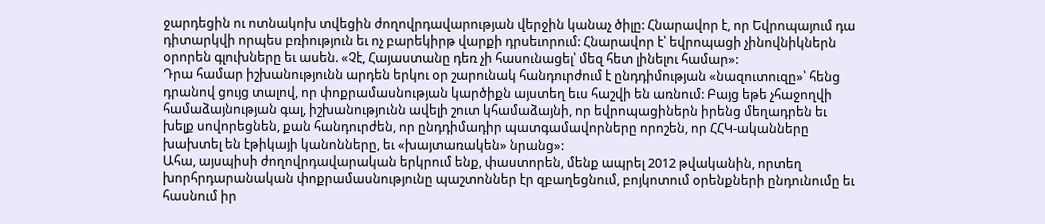ջարդեցին ու ոտնակոխ տվեցին ժողովրդավարության վերջին կանաչ ծիլը: Հնարավոր է, որ Եվրոպայում դա դիտարկվի որպես բռիություն եւ ոչ բարեկիրթ վարքի դրսեւորում: Հնարավոր է՝ եվրոպացի չինովնիկներն օրորեն գլուխները եւ ասեն. «Չէ, Հայաստանը դեռ չի հասունացել՝ մեզ հետ լինելու համար»:
Դրա համար իշխանությունն արդեն երկու օր շարունակ հանդուրժում է ընդդիմության «նազուտուզը»՝ հենց դրանով ցույց տալով, որ փոքրամասնության կարծիքն այստեղ եւս հաշվի են առնում: Բայց եթե չհաջողվի համաձայնության գալ, իշխանությունն ավելի շուտ կհամաձայնի, որ եվրոպացիներն իրենց մեղադրեն եւ խելք սովորեցնեն, քան հանդուրժեն, որ ընդդիմադիր պատգամավորները որոշեն, որ ՀՀԿ-ականները խախտել են էթիկայի կանոնները, եւ «խայտառակեն» նրանց»:
Ահա, այսպիսի ժողովրդավարական երկրում ենք, փաստորեն, մենք ապրել 2012 թվականին, որտեղ խորհրդարանական փոքրամասնությունը պաշտոններ էր զբաղեցնում, բոյկոտում օրենքների ընդունումը եւ հասնում իր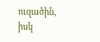ուզածին, իսկ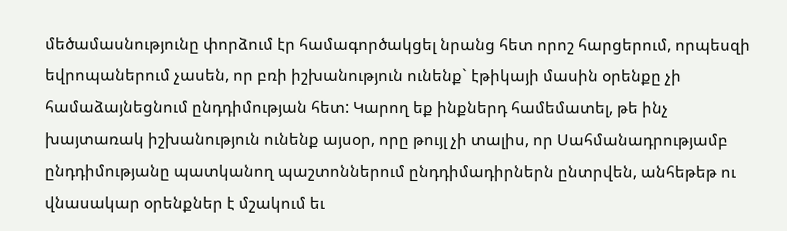մեծամասնությունը փորձում էր համագործակցել նրանց հետ որոշ հարցերում, որպեսզի եվրոպաներում չասեն, որ բռի իշխանություն ունենք` էթիկայի մասին օրենքը չի համաձայնեցնում ընդդիմության հետ: Կարող եք ինքներդ համեմատել, թե ինչ խայտառակ իշխանություն ունենք այսօր, որը թույլ չի տալիս, որ Սահմանադրությամբ ընդդիմությանը պատկանող պաշտոններում ընդդիմադիրներն ընտրվեն, անհեթեթ ու վնասակար օրենքներ է մշակում եւ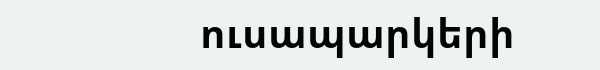ուսապարկերի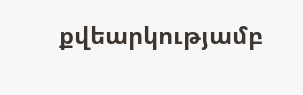քվեարկությամբ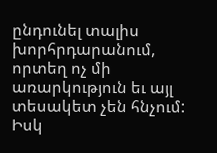ընդունել տալիս խորհրդարանում, որտեղ ոչ մի առարկություն եւ այլ տեսակետ չեն հնչում: Իսկ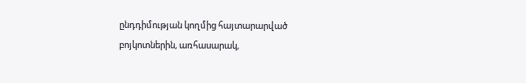ընդդիմության կողմից հայտարարված բոյկոտներին, առհասարակ,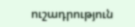ուշադրություն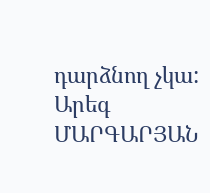դարձնող չկա:
Արեգ ՄԱՐԳԱՐՅԱՆ